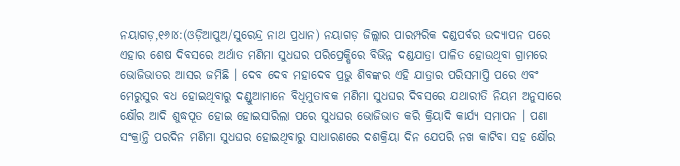ନୟାଗଡ଼,୧୬ା୪:(ଓଡ଼ିଆପୁଅ/ସୁରେନ୍ଦ୍ର ନାଥ ପ୍ରଧାନ) ନୟାଗଡ଼ ଜିଲ୍ଲାର ପାରମ୍ପରିକ ଦଣ୍ଡପର୍ବର ଉଦ୍ୟାପନ ପରେ ଏହାର ଶେଷ ଦିବସରେ ଅର୍ଥାତ ମଣିମା ସୁଧଘର ପରିପ୍ରେକ୍ଷିରେ ବିଭିନ୍ନ ଦଣ୍ଡଯାତ୍ରା ପାଳିତ ହୋଉଥିବା ଗ୍ରାମରେ ଭୋଜିଭାତର ଆସର ଜମିଛି । ଦେବ ଦେବ ମହାଦେବ ପ୍ରଭୁ ଶିବଙ୍କର ଏହି ଯାତ୍ରାର ପରିସମାପ୍ତି ପରେ ଏବଂ ମେରୁସୁର ବଧ ହୋଇଥିବାରୁ ଦଣ୍ଡୁଆମାନେ ବିଧିମୁତାବକ ମଣିମା ସୁଧଘର ଦିବସରେ ଯଥାରୀତି ନିୟମ ଅନୁସାରେ କ୍ଷୌର ଆଦି ଶୁଦ୍ଧପୂତ ହୋଇ ହୋଇସାରିଲା ପରେ ସୁଧଘର ଭୋଜିଭାତ କରି କ୍ରିୟାଦି କାର୍ଯ୍ୟ ସମାପନ । ପଣା ସଂକ୍ରାନ୍ତି ପରଦିନ ମଣିମା ସୁଧଘର ହୋଇଥିବାରୁ ସାଧାରଣରେ ଦଶକ୍ରିୟା ଦିନ ଯେପରି ନଖ କାଟିବା ସହ କ୍ଷୌର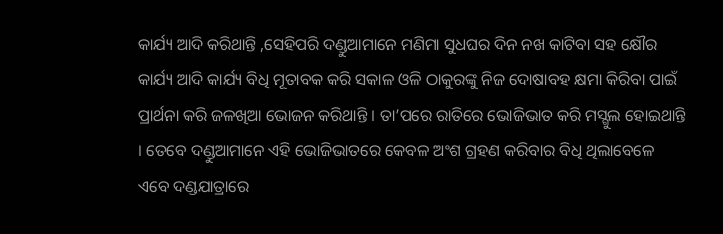କାର୍ଯ୍ୟ ଆଦି କରିଥାନ୍ତି ,ସେହିପରି ଦଣ୍ଡୁଆମାନେ ମଣିମା ସୁଧଘର ଦିନ ନଖ କାଟିବା ସହ କ୍ଷୌର କାର୍ଯ୍ୟ ଆଦି କାର୍ଯ୍ୟ ବିଧି ମୂତାବକ କରି ସକାଳ ଓଳି ଠାକୁରଙ୍କୁ ନିଜ ଦୋଷାବହ କ୍ଷମା କିରିବା ପାଇଁ ପ୍ରାର୍ଥନା କରି ଜଳଖିଆ ଭୋଜନ କରିଥାନ୍ତି । ତା’ପରେ ରାତିରେ ଭୋଜିଭାତ କରି ମସ୍ଗୁଲ ହୋଇଥାନ୍ତି । ତେବେ ଦଣ୍ଡୁଆମାନେ ଏହି ଭୋଜିଭାତରେ କେବଳ ଅଂଶ ଗ୍ରହଣ କରିବାର ବିଧି ଥିଲାବେଳେ ଏବେ ଦଣ୍ଡଯାତ୍ରାରେ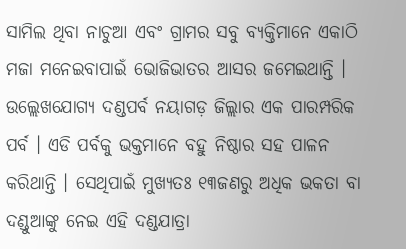ସାମିଲ ଥିବା ନାଚୁଆ ଏବଂ ଗ୍ରାମର ସବୁ ବ୍ୟକ୍ତିମାନେ ଏକାଠି ମଜା ମନେଇବାପାଇଁ ଭୋଜିଭାତର ଆସର ଜମେଇଥାନ୍ତି । ଉଲ୍ଲେଖଯୋଗ୍ୟ ଦଣ୍ଡପର୍ବ ନୟାଗଡ଼ ଜିଲ୍ଲାର ଏକ ପାରମ୍ପରିକ ପର୍ବ । ଏଡି ପର୍ବକୁ ଭକ୍ତମାନେ ବହୁ ନିଷ୍ଠାର ସହ ପାଳନ କରିଥାନ୍ତି । ସେଥିପାଇଁ ମୁଖ୍ୟତଃ ୧୩ଜଣରୁ ଅଧିକ ଭକତା ବା ଦଣ୍ଡୁଆଙ୍କୁ ନେଇ ଏହି ଦଣ୍ଡଯାତ୍ରା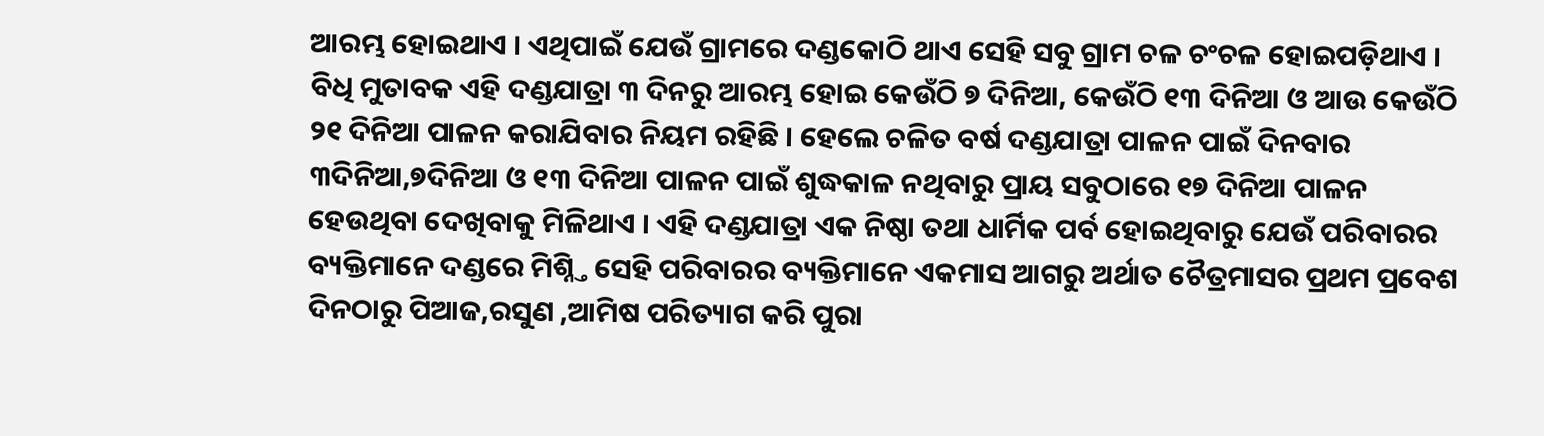ଆରମ୍ଭ ହୋଇଥାଏ । ଏଥିପାଇଁ ଯେଉଁ ଗ୍ରାମରେ ଦଣ୍ଡକୋଠି ଥାଏ ସେହି ସବୁ ଗ୍ରାମ ଚଳ ଚଂଚଳ ହୋଇପଡ଼ିଥାଏ । ବିଧି ମୁତାବକ ଏହି ଦଣ୍ଡଯାତ୍ରା ୩ ଦିନରୁ ଆରମ୍ଭ ହୋଇ କେଉଁଠି ୭ ଦିନିଆ, କେଉଁଠି ୧୩ ଦିନିଆ ଓ ଆଉ କେଉଁଠି ୨୧ ଦିନିଆ ପାଳନ କରାଯିବାର ନିୟମ ରହିଛି । ହେଲେ ଚଳିତ ବର୍ଷ ଦଣ୍ଡଯାତ୍ରା ପାଳନ ପାଇଁ ଦିନବାର ୩ଦିନିଆ,୭ଦିନିଆ ଓ ୧୩ ଦିନିଆ ପାଳନ ପାଇଁ ଶୁଦ୍ଧକାଳ ନଥିବାରୁ ପ୍ରାୟ ସବୁଠାରେ ୧୭ ଦିନିଆ ପାଳନ ହେଉଥିବା ଦେଖିବାକୁ ମିଳିଥାଏ । ଏହି ଦଣ୍ଡଯାତ୍ରା ଏକ ନିଷ୍ଠା ତଥା ଧାର୍ମିକ ପର୍ବ ହୋଇଥିବାରୁ ଯେଉଁ ପରିବାରର ବ୍ୟକ୍ତିମାନେ ଦଣ୍ଡରେ ମିଶ୍ନ୍ତି ସେହି ପରିବାରର ବ୍ୟକ୍ତିମାନେ ଏକମାସ ଆଗରୁ ଅର୍ଥାତ ଚୈତ୍ରମାସର ପ୍ରଥମ ପ୍ରବେଶ ଦିନଠାରୁ ପିଆଜ,ରସୁଣ ,ଆମିଷ ପରିତ୍ୟାଗ କରି ପୁରା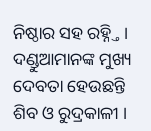ନିଷ୍ଠାର ସହ ରହ୍ନ୍ତି । ଦଣ୍ଡୁଆମାନଙ୍କ ମୁଖ୍ୟ ଦେବତା ହେଉଛନ୍ତି ଶିବ ଓ ରୁଦ୍ରକାଳୀ ।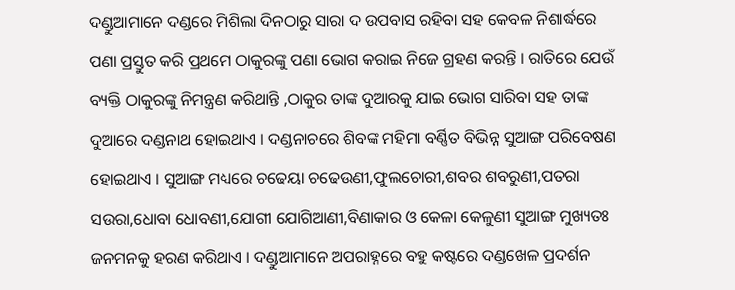ଦଣ୍ଡୁଆମାନେ ଦଣ୍ଡରେ ମିଶିଲା ଦିନଠାରୁ ସାରା ଦ ଉପବାସ ରହିବା ସହ କେବଳ ନିଶାର୍ଦ୍ଧରେ ପଣା ପ୍ରସ୍ତୁତ କରି ପ୍ରଥମେ ଠାକୁରଙ୍କୁ ପଣା ଭୋଗ କରାଇ ନିଜେ ଗ୍ରହଣ କରନ୍ତି । ରାତିରେ ଯେଉଁ ବ୍ୟକ୍ତି ଠାକୁରଙ୍କୁ ନିମନ୍ତ୍ରଣ କରିଥାନ୍ତି ,ଠାକୁର ତାଙ୍କ ଦୁଆରକୁ ଯାଇ ଭୋଗ ସାରିବା ସହ ତାଙ୍କ ଦୁଆରେ ଦଣ୍ଡନାଥ ହୋଇଥାଏ । ଦଣ୍ଡନାଚରେ ଶିବଙ୍କ ମହିମା ବର୍ଣ୍ଣିତ ବିଭିନ୍ନ ସୁଆଙ୍ଗ ପରିବେଷଣ ହୋଇଥାଏ । ସୁଆଙ୍ଗ ମଧ୍ୟରେ ଚଢେୟା ଚଢେଉଣୀ,ଫୁଲଚୋରୀ,ଶବର ଶବରୁଣୀ,ପତରା ସଉରା,ଧୋବା ଧୋବଣୀ,ଯୋଗୀ ଯୋଗିଆଣୀ,ବିଣାକାର ଓ କେଳା କେଳୁଣୀ ସୁଆଙ୍ଗ ମୁଖ୍ୟତଃ ଜନମନକୁ ହରଣ କରିଥାଏ । ଦଣ୍ଡୁଆମାନେ ଅପରାହ୍ନରେ ବହୁ କଷ୍ଟରେ ଦଣ୍ଡଖେଳ ପ୍ରଦର୍ଶନ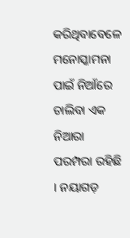କରିଥିବାବେଳେ ମନୋସ୍କାମନା ପାଇଁ ନିଆଁରେ ଚାଲିବା ଏକ ନିଆରା ପରମ୍ପରା ରହିଛି । ନୟାଗଡ଼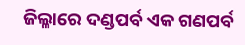ଜିଲ୍ଳାରେ ଦଣ୍ଡପର୍ବ ଏକ ଗଣପର୍ବ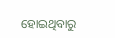ହୋଇଥିବାରୁ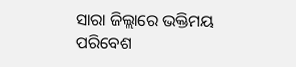ସାରା ଜିଲ୍ଲାରେ ଭକ୍ତିମୟ ପରିବେଶ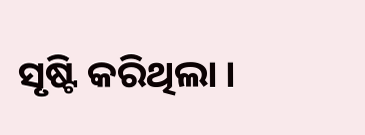ସୃଷ୍ଟି କରିଥିଲା ।